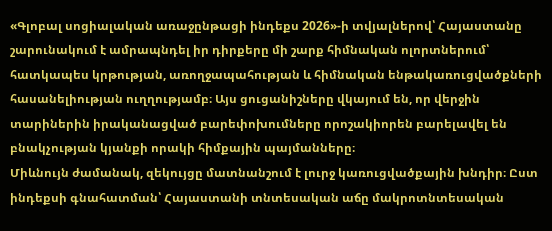«Գլոբալ սոցիալական առաջընթացի ինդեքս 2026»-ի տվյալներով՝ Հայաստանը շարունակում է ամրապնդել իր դիրքերը մի շարք հիմնական ոլորտներում՝ հատկապես կրթության, առողջապահության և հիմնական ենթակառուցվածքների հասանելիության ուղղությամբ։ Այս ցուցանիշները վկայում են, որ վերջին տարիներին իրականացված բարեփոխումները որոշակիորեն բարելավել են բնակչության կյանքի որակի հիմքային պայմանները։
Միևնույն ժամանակ, զեկույցը մատնանշում է լուրջ կառուցվածքային խնդիր։ Ըստ ինդեքսի գնահատման՝ Հայաստանի տնտեսական աճը մակրոտնտեսական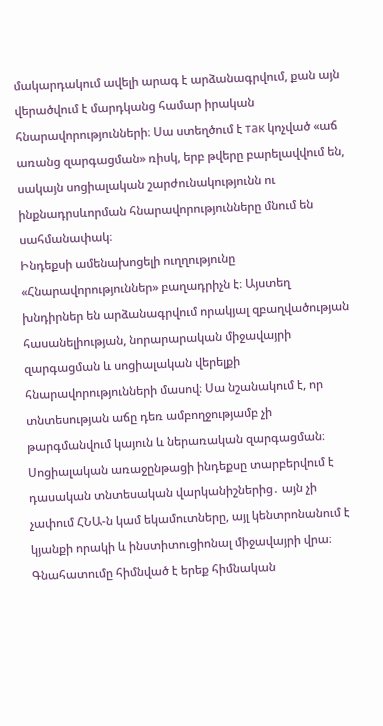մակարդակում ավելի արագ է արձանագրվում, քան այն վերածվում է մարդկանց համար իրական հնարավորությունների։ Սա ստեղծում է так կոչված «աճ առանց զարգացման» ռիսկ, երբ թվերը բարելավվում են, սակայն սոցիալական շարժունակությունն ու ինքնադրսևորման հնարավորությունները մնում են սահմանափակ։
Ինդեքսի ամենախոցելի ուղղությունը «Հնարավորություններ» բաղադրիչն է։ Այստեղ խնդիրներ են արձանագրվում որակյալ զբաղվածության հասանելիության, նորարարական միջավայրի զարգացման և սոցիալական վերելքի հնարավորությունների մասով։ Սա նշանակում է, որ տնտեսության աճը դեռ ամբողջությամբ չի թարգմանվում կայուն և ներառական զարգացման։
Սոցիալական առաջընթացի ինդեքսը տարբերվում է դասական տնտեսական վարկանիշներից․ այն չի չափում ՀՆԱ-ն կամ եկամուտները, այլ կենտրոնանում է կյանքի որակի և ինստիտուցիոնալ միջավայրի վրա։ Գնահատումը հիմնված է երեք հիմնական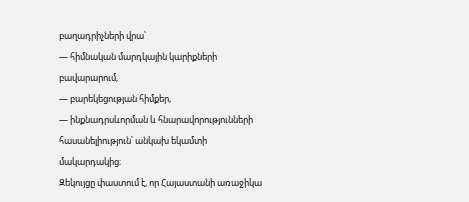բաղադրիչների վրա՝
— հիմնական մարդկային կարիքների բավարարում,
— բարեկեցության հիմքեր,
— ինքնադրսևորման և հնարավորությունների հասանելիություն՝ անկախ եկամտի մակարդակից։
Զեկույցը փաստում է, որ Հայաստանի առաջիկա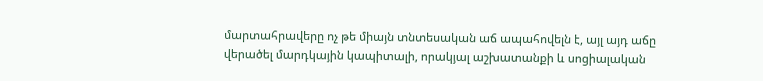մարտահրավերը ոչ թե միայն տնտեսական աճ ապահովելն է, այլ այդ աճը վերածել մարդկային կապիտալի, որակյալ աշխատանքի և սոցիալական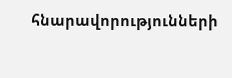հնարավորությունների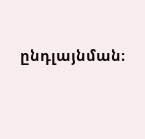ընդլայնման։